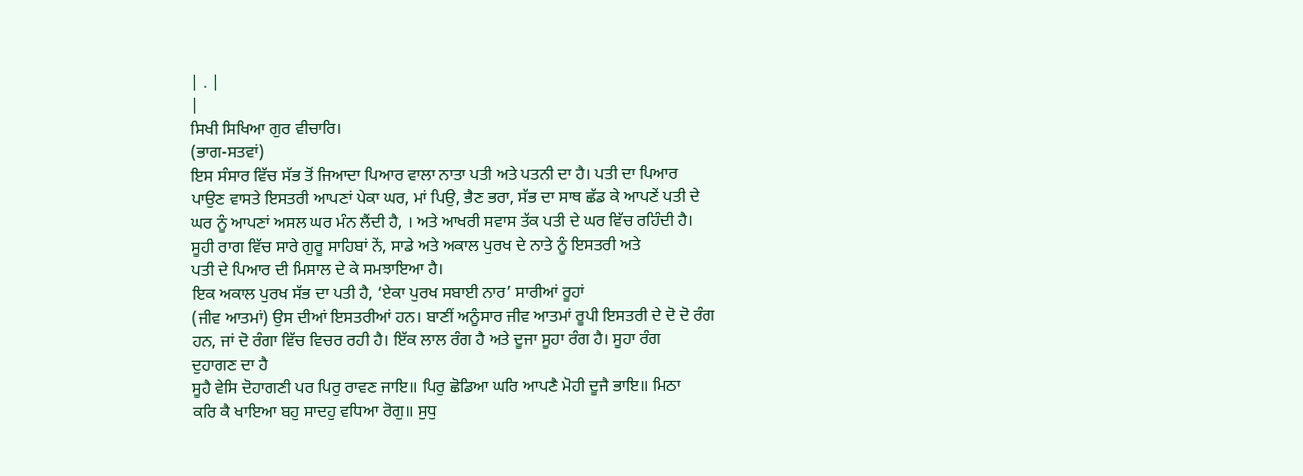| . |
|
ਸਿਖੀ ਸਿਖਿਆ ਗੁਰ ਵੀਚਾਰਿ।
(ਭਾਗ-ਸਤਵਾਂ)
ਇਸ ਸੰਸਾਰ ਵਿੱਚ ਸੱਭ ਤੋਂ ਜਿਆਦਾ ਪਿਆਰ ਵਾਲਾ ਨਾਤਾ ਪਤੀ ਅਤੇ ਪਤਨੀ ਦਾ ਹੈ। ਪਤੀ ਦਾ ਪਿਆਰ
ਪਾਉਣ ਵਾਸਤੇ ਇਸਤਰੀ ਆਪਣਾਂ ਪੇਕਾ ਘਰ, ਮਾਂ ਪਿਉ, ਭੈਣ ਭਰਾ, ਸੱਭ ਦਾ ਸਾਥ ਛੱਡ ਕੇ ਆਪਣੇਂ ਪਤੀ ਦੇ
ਘਰ ਨੂੰ ਆਪਣਾਂ ਅਸਲ ਘਰ ਮੰਨ ਲੈਂਦੀ ਹੈ, । ਅਤੇ ਆਖਰੀ ਸਵਾਸ ਤੱਕ ਪਤੀ ਦੇ ਘਰ ਵਿੱਚ ਰਹਿੰਦੀ ਹੈ।
ਸੂਹੀ ਰਾਗ ਵਿੱਚ ਸਾਰੇ ਗੁਰੂ ਸਾਹਿਬਾਂ ਨੇਂ, ਸਾਡੇ ਅਤੇ ਅਕਾਲ ਪੁਰਖ ਦੇ ਨਾਤੇ ਨੂੰ ਇਸਤਰੀ ਅਤੇ
ਪਤੀ ਦੇ ਪਿਆਰ ਦੀ ਮਿਸਾਲ ਦੇ ਕੇ ਸਮਝਾਇਆ ਹੈ।
ਇਕ ਅਕਾਲ ਪੁਰਖ ਸੱਭ ਦਾ ਪਤੀ ਹੈ, ‘ਏਕਾ ਪੁਰਖ ਸਬਾਈ ਨਾਰ’ ਸਾਰੀਆਂ ਰੂਹਾਂ
(ਜੀਵ ਆਤਮਾਂ) ਉਸ ਦੀਆਂ ਇਸਤਰੀਆਂ ਹਨ। ਬਾਣੀਂ ਅਨੂੰਸਾਰ ਜੀਵ ਆਤਮਾਂ ਰੂਪੀ ਇਸਤਰੀ ਦੇ ਦੋ ਦੋ ਰੰਗ
ਹਨ, ਜਾਂ ਦੋ ਰੰਗਾ ਵਿੱਚ ਵਿਚਰ ਰਹੀ ਹੈ। ਇੱਕ ਲਾਲ ਰੰਗ ਹੈ ਅਤੇ ਦੂਜਾ ਸੂਹਾ ਰੰਗ ਹੈ। ਸੂਹਾ ਰੰਗ
ਦੁਹਾਗਣ ਦਾ ਹੈ
ਸੂਹੈ ਵੇਸਿ ਦੋਹਾਗਣੀ ਪਰ ਪਿਰੁ ਰਾਵਣ ਜਾਇ॥ ਪਿਰੁ ਛੋਡਿਆ ਘਰਿ ਆਪਣੈ ਮੋਹੀ ਦੂਜੈ ਭਾਇ॥ ਮਿਠਾ
ਕਰਿ ਕੈ ਖਾਇਆ ਬਹੁ ਸਾਦਹੁ ਵਧਿਆ ਰੋਗੁ॥ ਸੁਧੁ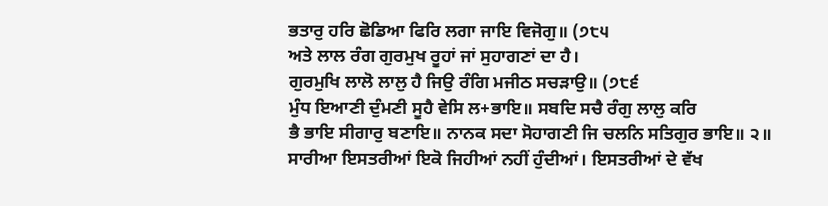ਭਤਾਰੁ ਹਰਿ ਛੋਡਿਆ ਫਿਰਿ ਲਗਾ ਜਾਇ ਵਿਜੋਗੁ॥ (੭੮੫
ਅਤੇ ਲਾਲ ਰੰਗ ਗੁਰਮੁਖ ਰੂਹਾਂ ਜਾਂ ਸੁਹਾਗਣਾਂ ਦਾ ਹੈ।
ਗੁਰਮੁਖਿ ਲਾਲੋ ਲਾਲੁ ਹੈ ਜਿਉ ਰੰਗਿ ਮਜੀਠ ਸਚੜਾਉ॥ (੭੮੬
ਮੁੰਧ ਇਆਣੀ ਦੁੰਮਣੀ ਸੂਹੈ ਵੇਸਿ ਲ+ਭਾਇ॥ ਸਬਦਿ ਸਚੈ ਰੰਗੁ ਲਾਲੁ ਕਰਿ
ਭੈ ਭਾਇ ਸੀਗਾਰੁ ਬਣਾਇ॥ ਨਾਨਕ ਸਦਾ ਸੋਹਾਗਣੀ ਜਿ ਚਲਨਿ ਸਤਿਗੁਰ ਭਾਇ॥ ੨॥
ਸਾਰੀਆ ਇਸਤਰੀਆਂ ਇਕੋ ਜਿਹੀਆਂ ਨਹੀਂ ਹੁੰਦੀਆਂ। ਇਸਤਰੀਆਂ ਦੇ ਵੱਖ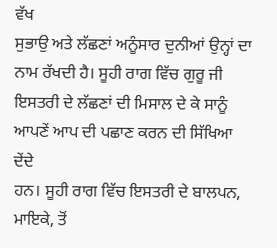ਵੱਖ
ਸੁਭਾਉ ਅਤੇ ਲੱਛਣਾਂ ਅਨੂੰਸਾਰ ਦੁਨੀਆਂ ਉਨ੍ਹਾਂ ਦਾ ਨਾਮ ਰੱਖਦੀ ਹੈ। ਸੂਹੀ ਰਾਗ ਵਿੱਚ ਗੁਰੂ ਜੀ
ਇਸਤਰੀ ਦੇ ਲੱਛਣਾਂ ਦੀ ਮਿਸਾਲ ਦੇ ਕੇ ਸਾਨੂੰ ਆਪਣੇਂ ਆਪ ਦੀ ਪਛਾਣ ਕਰਨ ਦੀ ਸਿੱਖਿਆ ਦੇਂਦੇ
ਹਨ। ਸੂਹੀ ਰਾਗ ਵਿੱਚ ਇਸਤਰੀ ਦੇ ਬਾਲਪਨ, ਮਾਇਕੇ, ਤੋਂ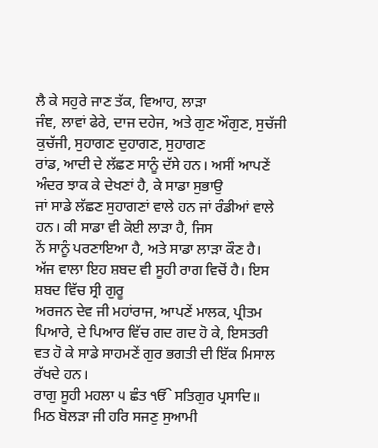ਲੈ ਕੇ ਸਹੁਰੇ ਜਾਣ ਤੱਕ, ਵਿਆਹ, ਲਾੜਾ
ਜੰਞ, ਲਾਵਾਂ ਫੇਰੇ, ਦਾਜ ਦਹੇਜ, ਅਤੇ ਗੁਣ ਔਗੁਣ, ਸੁਚੱਜੀ ਕੁਚੱਜੀ, ਸੁਹਾਗਣ ਦੁਹਾਗਣ, ਸੁਹਾਗਣ
ਰਾਂਡ, ਆਦੀ ਦੇ ਲੱਛਣ ਸਾਨੂੰ ਦੱਸੇ ਹਨ। ਅਸੀਂ ਆਪਣੇਂ ਅੰਦਰ ਝਾਕ ਕੇ ਦੇਖਣਾਂ ਹੈ, ਕੇ ਸਾਡਾ ਸੁਭਾਉ
ਜਾਂ ਸਾਡੇ ਲੱਛਣ ਸੁਹਾਗਣਾਂ ਵਾਲੇ ਹਨ ਜਾਂ ਰੰਡੀਆਂ ਵਾਲੇ ਹਨ। ਕੀ ਸਾਡਾ ਵੀ ਕੋਈ ਲਾੜਾ ਹੈ, ਜਿਸ
ਨੇਂ ਸਾਨੂੰ ਪਰਣਾਇਆ ਹੈ, ਅਤੇ ਸਾਡਾ ਲਾੜਾ ਕੌਣ ਹੈ।
ਅੱਜ ਵਾਲਾ ਇਹ ਸ਼ਬਦ ਵੀ ਸੂਹੀ ਰਾਗ ਵਿਚੋਂ ਹੈ। ਇਸ ਸ਼ਬਦ ਵਿੱਚ ਸ੍ਰੀ ਗੁਰੂ
ਅਰਜਨ ਦੇਵ ਜੀ ਮਹਾਂਰਾਜ, ਆਪਣੇਂ ਮਾਲਕ, ਪ੍ਰੀਤਮ ਪਿਆਰੇ, ਦੇ ਪਿਆਰ ਵਿੱਚ ਗਦ ਗਦ ਹੋ ਕੇ, ਇਸਤਰੀ
ਵਤ ਹੋ ਕੇ ਸਾਡੇ ਸਾਹਮਣੇਂ ਗੁਰ ਭਗਤੀ ਦੀ ਇੱਕ ਮਿਸਾਲ ਰੱਖਦੇ ਹਨ।
ਰਾਗੁ ਸੂਹੀ ਮਹਲਾ ੫ ਛੰਤ ੴ ਸਤਿਗੁਰ ਪ੍ਰਸਾਦਿ॥
ਮਿਠ ਬੋਲੜਾ ਜੀ ਹਰਿ ਸਜਣੁ ਸੁਆਮੀ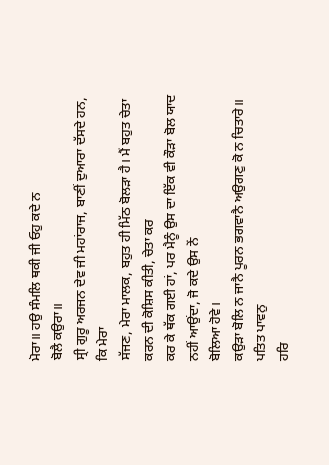ਮੋਰਾ॥ ਹਉ ਸੰਮਲਿ ਥਕੀ ਜੀ ਓਹੁ ਕਦੇ ਨ
ਬੋਲੈ ਕਉਰਾ॥
ਸ੍ਰੀ ਗੁਰੂ ਅਰਜਨ ਦੇਵ ਜੀ ਮਹਾਂਰਾਜ, ਬਾਣੀਂ ਦੁਆਰਾ ਦੱਸਦੇ ਹਨ, ਕਿ ਮੇਰਾ
ਸੱਜਣ, ਮੇਰਾ ਮਾਲਕ, ਬਹੁਤ ਹੀ ਮਿੱਠ ਬੋਲੜਾ ਹੈ। ਮੈਂ ਬਹੁਤ ਚੇਤਾ ਕਰਨ ਦੀ ਕੋਸ਼ਿਸ ਕੀਤੀ, ਚੇਤਾ ਕਰ
ਕਰ ਕੇ ਥੱਕ ਗਈ ਹਾਂ, ਪਰ ਮੈਨੂੰ ਉਸ ਦਾ ਇੱਕ ਵੀ ਕੌੜਾ ਬੋਲ ਯਾਦ ਨਹੀਂ ਆਉਂਦਾ, ਜੋ ਕਦੇ ਉਸ ਨੇਂ
ਬੋਲਿਆ ਹੋਵੇ।
ਕਉੜਾ ਬੋਲਿ ਨ ਜਾਨੈ ਪੂਰਨ ਭਗਵਾਨੈ ਅਉਗਣੁ ਕੋ ਨ ਚਿਤਾਰੇ॥ ਪਤਿਤ ਪਾਵਨੁ
ਹਰਿ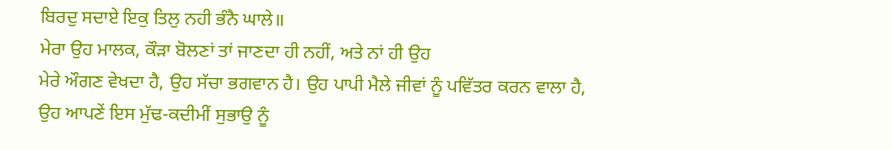ਬਿਰਦੁ ਸਦਾਏ ਇਕੁ ਤਿਲੁ ਨਹੀ ਭੰਨੈ ਘਾਲੇ॥
ਮੇਰਾ ਉਹ ਮਾਲਕ, ਕੌੜਾ ਬੋਲਣਾਂ ਤਾਂ ਜਾਣਦਾ ਹੀ ਨਹੀਂ, ਅਤੇ ਨਾਂ ਹੀ ਉਹ
ਮੇਰੇ ਔਗਣ ਵੇਖਦਾ ਹੈ, ਉਹ ਸੱਚਾ ਭਗਵਾਨ ਹੈ। ਉਹ ਪਾਪੀ ਮੈਲੇ ਜੀਵਾਂ ਨੂੰ ਪਵਿੱਤਰ ਕਰਨ ਵਾਲਾ ਹੈ,
ਉਹ ਆਪਣੇਂ ਇਸ ਮੁੱਢ-ਕਦੀਮੀਂ ਸੁਭਾਉ ਨੂੰ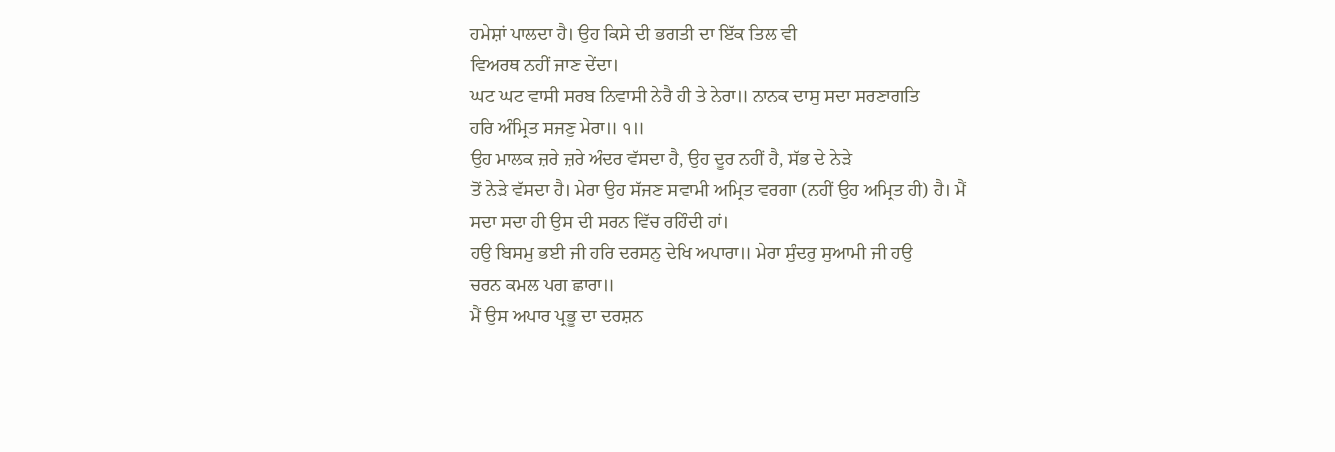ਹਮੇਸ਼ਾਂ ਪਾਲਦਾ ਹੈ। ਉਹ ਕਿਸੇ ਦੀ ਭਗਤੀ ਦਾ ਇੱਕ ਤਿਲ ਵੀ
ਵਿਅਰਥ ਨਹੀਂ ਜਾਣ ਦੇਂਦਾ।
ਘਟ ਘਟ ਵਾਸੀ ਸਰਬ ਨਿਵਾਸੀ ਨੇਰੈ ਹੀ ਤੇ ਨੇਰਾ॥ ਨਾਨਕ ਦਾਸੁ ਸਦਾ ਸਰਣਾਗਤਿ
ਹਰਿ ਅੰਮ੍ਰਿਤ ਸਜਣੁ ਮੇਰਾ॥ ੧॥
ਉਹ ਮਾਲਕ ਜ਼ਰੇ ਜ਼ਰੇ ਅੰਦਰ ਵੱਸਦਾ ਹੈ, ਉਹ ਦੂਰ ਨਹੀਂ ਹੈ, ਸੱਭ ਦੇ ਨੇੜੇ
ਤੋਂ ਨੇੜੇ ਵੱਸਦਾ ਹੈ। ਮੇਰਾ ਉਹ ਸੱਜਣ ਸਵਾਮੀ ਅਮ੍ਰਿਤ ਵਰਗਾ (ਨਹੀਂ ਉਹ ਅਮ੍ਰਿਤ ਹੀ) ਹੈ। ਮੈਂ
ਸਦਾ ਸਦਾ ਹੀ ਉਸ ਦੀ ਸਰਨ ਵਿੱਚ ਰਹਿੰਦੀ ਹਾਂ।
ਹਉ ਬਿਸਮੁ ਭਈ ਜੀ ਹਰਿ ਦਰਸਨੁ ਦੇਖਿ ਅਪਾਰਾ॥ ਮੇਰਾ ਸੁੰਦਰੁ ਸੁਆਮੀ ਜੀ ਹਉ
ਚਰਨ ਕਮਲ ਪਗ ਛਾਰਾ॥
ਮੈਂ ਉਸ ਅਪਾਰ ਪ੍ਰਭੂ ਦਾ ਦਰਸ਼ਨ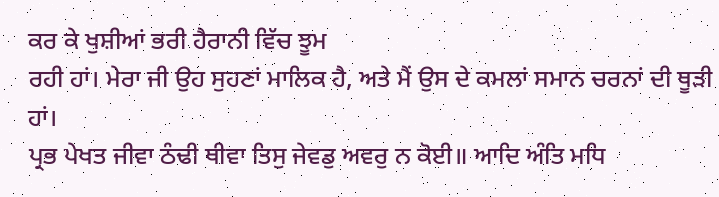ਕਰ ਕੇ ਖੁਸ਼ੀਆਂ ਭਰੀ ਹੈਰਾਨੀ ਵਿੱਚ ਝੂਮ
ਰਹੀ ਹਾਂ। ਮੇਰਾ ਜੀ ਉਹ ਸੁਹਣਾਂ ਮਾਲਿਕ ਹੈ, ਅਤੇ ਮੈਂ ਉਸ ਦੇ ਕਮਲਾਂ ਸਮਾਨ ਚਰਨਾਂ ਦੀ ਥੂੜੀ ਹਾਂ।
ਪ੍ਰਭ ਪੇਖਤ ਜੀਵਾ ਠੰਢੀ ਥੀਵਾ ਤਿਸੁ ਜੇਵਡੁ ਅਵਰੁ ਨ ਕੋਈ॥ ਆਦਿ ਅੰਤਿ ਮਧਿ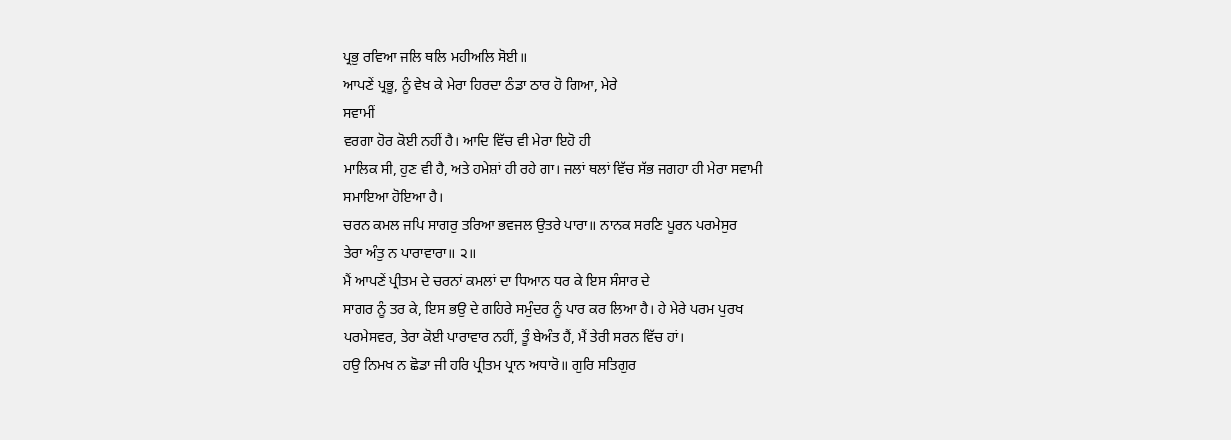ਪ੍ਰਭੁ ਰਵਿਆ ਜਲਿ ਥਲਿ ਮਹੀਅਲਿ ਸੋਈ॥
ਆਪਣੇਂ ਪ੍ਰਭੂ, ਨੂੰ ਵੇਖ ਕੇ ਮੇਰਾ ਹਿਰਦਾ ਠੰਡਾ ਠਾਰ ਹੋ ਗਿਆ, ਮੇਰੇ
ਸਵਾਮੀਂ
ਵਰਗਾ ਹੋਰ ਕੋਈ ਨਹੀਂ ਹੈ। ਆਦਿ ਵਿੱਚ ਵੀ ਮੇਰਾ ਇਹੋ ਹੀ
ਮਾਲਿਕ ਸੀ, ਹੁਣ ਵੀ ਹੈ, ਅਤੇ ਹਮੇਸ਼ਾਂ ਹੀ ਰਹੇ ਗਾ। ਜਲਾਂ ਥਲਾਂ ਵਿੱਚ ਸੱਭ ਜਗਹਾ ਹੀ ਮੇਰਾ ਸਵਾਮੀ
ਸਮਾਇਆ ਹੋਇਆ ਹੈ।
ਚਰਨ ਕਮਲ ਜਪਿ ਸਾਗਰੁ ਤਰਿਆ ਭਵਜਲ ਉਤਰੇ ਪਾਰਾ॥ ਨਾਨਕ ਸਰਣਿ ਪੂਰਨ ਪਰਮੇਸੁਰ
ਤੇਰਾ ਅੰਤੁ ਨ ਪਾਰਾਵਾਰਾ॥ ੨॥
ਮੈਂ ਆਪਣੇਂ ਪ੍ਰੀਤਮ ਦੇ ਚਰਨਾਂ ਕਮਲਾਂ ਦਾ ਧਿਆਨ ਧਰ ਕੇ ਇਸ ਸੰਸਾਰ ਦੇ
ਸਾਗਰ ਨੂੰ ਤਰ ਕੇ, ਇਸ ਭਉ ਦੇ ਗਹਿਰੇ ਸਮੁੰਦਰ ਨੂੰ ਪਾਰ ਕਰ ਲਿਆ ਹੈ। ਹੇ ਮੇਰੇ ਪਰਮ ਪੁਰਖ
ਪਰਮੇਸਵਰ, ਤੇਰਾ ਕੋਈ ਪਾਰਾਵਾਰ ਨਹੀਂ, ਤੂੰ ਬੇਅੰਤ ਹੈਂ, ਮੈਂ ਤੇਰੀ ਸਰਨ ਵਿੱਚ ਹਾਂ।
ਹਉ ਨਿਮਖ ਨ ਛੋਡਾ ਜੀ ਹਰਿ ਪ੍ਰੀਤਮ ਪ੍ਰਾਨ ਅਧਾਰੋ॥ ਗੁਰਿ ਸਤਿਗੁਰ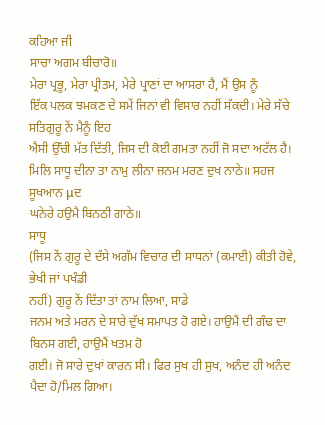ਕਹਿਆ ਜੀ
ਸਾਚਾ ਅਗਮ ਬੀਚਾਰੋ॥
ਮੇਰਾ ਪ੍ਰਭੂ, ਮੇਰਾ ਪ੍ਰੀਤਮ, ਮੇਰੇ ਪ੍ਰਾਣਾਂ ਦਾ ਆਸਰਾ ਹੈ, ਮੈਂ ਉਸ ਨੂੰ
ਇੱਕ ਪਲਕ ਝਮਕਣ ਦੇ ਸਮੇਂ ਜਿਨਾਂ ਵੀ ਵਿਸਾਰ ਨਹੀਂ ਸੱਕਦੀ। ਮੇਰੇ ਸੱਚੇ ਸਤਿਗੁਰੂ ਨੇਂ ਮੈਨੂੰ ਇਹ
ਐਸੀ ਉੱਚੀ ਮੱਤ ਦਿੱਤੀ, ਜਿਸ ਦੀ ਕੋਈ ਗਮਤਾ ਨਹੀਂ ਜੋ ਸਦਾ ਅਟੱਲ ਹੈ।
ਮਿਲਿ ਸਾਧੂ ਦੀਨਾ ਤਾ ਨਾਮੁ ਲੀਨਾ ਜਨਮ ਮਰਣ ਦੁਖ ਨਾਠੇ॥ ਸਹਜ ਸੂਖਆਨ μਦ
ਘਨੇਰੇ ਹਉਮੈ ਬਿਨਠੀ ਗਾਠੇ॥
ਸਾਧੂ
(ਜਿਸ ਨੇਂ ਗੁਰੂ ਦੇ ਦੱਸੇ ਅਗੱਮ ਵਿਚਾਰ ਦੀ ਸਾਧਨਾਂ (ਕਮਾਈ) ਕੀਤੀ ਹੋਵੇ, ਭੇਖੀ ਜਾਂ ਪਖੰਡੀ
ਨਹੀਂ) ਗੁਰੂ ਨੇਂ ਦਿੱਤਾ ਤਾਂ ਨਾਮ ਲਿਆ, ਸਾਡੇ
ਜਨਮ ਅਤੇ ਮਰਨ ਦੇ ਸਾਰੇ ਦੁੱਖ ਸਮਾਪਤ ਹੋ ਗਏ। ਹਾਉਮੈਂ ਦੀ ਗੰਢ ਦਾ ਬਿਨਸ ਗਈ, ਹਾਉਮੈਂ ਖਤਮ ਹੋ
ਗਈ। ਜੋ ਸਾਰੇ ਦੁਖਾਂ ਕਾਰਨ ਸੀ। ਫਿਰ ਸੁਖ ਹੀ ਸੁਖ, ਅਨੰਦ ਹੀ ਅਨੰਦ ਪੈਦਾ ਹੋ/ਮਿਲ ਗਿਆ।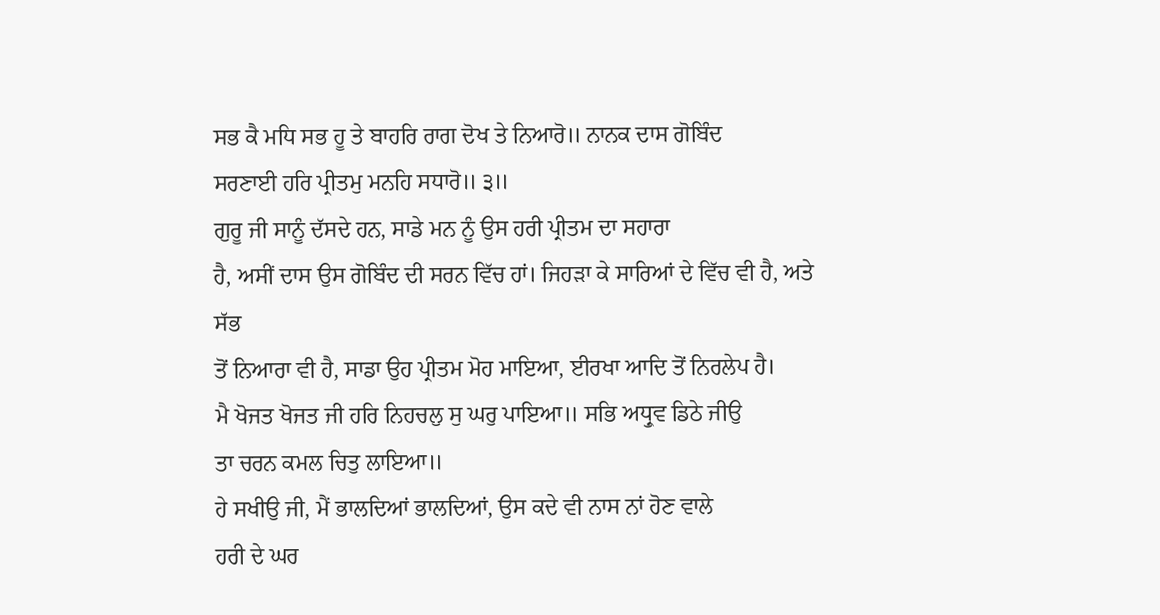ਸਭ ਕੈ ਮਧਿ ਸਭ ਹੂ ਤੇ ਬਾਹਰਿ ਰਾਗ ਦੋਖ ਤੇ ਨਿਆਰੋ॥ ਨਾਨਕ ਦਾਸ ਗੋਬਿੰਦ
ਸਰਣਾਈ ਹਰਿ ਪ੍ਰੀਤਮੁ ਮਨਹਿ ਸਧਾਰੋ॥ ੩॥
ਗੁਰੂ ਜੀ ਸਾਨੂੰ ਦੱਸਦੇ ਹਨ, ਸਾਡੇ ਮਨ ਨੂੰ ਉਸ ਹਰੀ ਪ੍ਰੀਤਮ ਦਾ ਸਹਾਰਾ
ਹੈ, ਅਸੀਂ ਦਾਸ ਉਸ ਗੋਬਿੰਦ ਦੀ ਸਰਨ ਵਿੱਚ ਹਾਂ। ਜਿਹੜਾ ਕੇ ਸਾਰਿਆਂ ਦੇ ਵਿੱਚ ਵੀ ਹੈ, ਅਤੇ ਸੱਭ
ਤੋਂ ਨਿਆਰਾ ਵੀ ਹੈ, ਸਾਡਾ ਉਹ ਪ੍ਰੀਤਮ ਮੋਹ ਮਾਇਆ, ਈਰਖਾ ਆਦਿ ਤੋਂ ਨਿਰਲੇਪ ਹੈ।
ਮੈ ਖੋਜਤ ਖੋਜਤ ਜੀ ਹਰਿ ਨਿਹਚਲੁ ਸੁ ਘਰੁ ਪਾਇਆ॥ ਸਭਿ ਅਧ੍ਰੁਵ ਡਿਠੇ ਜੀਉ
ਤਾ ਚਰਨ ਕਮਲ ਚਿਤੁ ਲਾਇਆ॥
ਹੇ ਸਖੀਉ ਜੀ, ਮੈਂ ਭਾਲਦਿਆਂ ਭਾਲਦਿਆਂ, ਉਸ ਕਦੇ ਵੀ ਨਾਸ ਨਾਂ ਹੋਣ ਵਾਲੇ
ਹਰੀ ਦੇ ਘਰ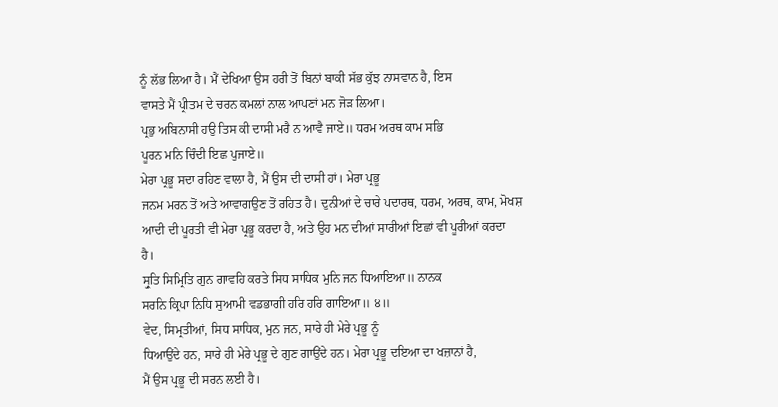ਨੂੰ ਲੱਭ ਲਿਆ ਹੈ। ਮੈਂ ਦੇਖਿਆ ਉਸ ਹਰੀ ਤੋਂ ਬਿਨਾਂ ਬਾਕੀ ਸੱਭ ਕੁੱਝ ਨਾਸਵਾਨ ਹੈ, ਇਸ
ਵਾਸਤੇ ਮੈਂ ਪ੍ਰੀਤਮ ਦੇ ਚਰਨ ਕਮਲਾਂ ਨਾਲ ਆਪਣਾਂ ਮਨ ਜੋੜ ਲਿਆ।
ਪ੍ਰਭੁ ਅਬਿਨਾਸੀ ਹਉ ਤਿਸ ਕੀ ਦਾਸੀ ਮਰੈ ਨ ਆਵੈ ਜਾਏ॥ ਧਰਮ ਅਰਥ ਕਾਮ ਸਭਿ
ਪੂਰਨ ਮਨਿ ਚਿੰਦੀ ਇਛ ਪੁਜਾਏ॥
ਮੇਰਾ ਪ੍ਰਭੂ ਸਦਾ ਰਹਿਣ ਵਾਲਾ ਹੈ, ਮੈਂ ਉਸ ਦੀ ਦਾਸੀ ਹਾਂ। ਮੇਰਾ ਪ੍ਰਭੂ
ਜਨਮ ਮਰਨ ਤੋਂ ਅਤੇ ਆਵਾਗਉਣ ਤੋਂ ਰਹਿਤ ਹੈ। ਦੁਨੀਆਂ ਦੇ ਚਾਰੇ ਪਦਾਰਥ, ਧਰਮ, ਅਰਥ, ਕਾਮ, ਮੋਖਸ਼
ਆਦੀ ਦੀ ਪੂਰਤੀ ਵੀ ਮੇਰਾ ਪ੍ਰਭੂ ਕਰਦਾ ਹੈ, ਅਤੇ ਉਹ ਮਨ ਦੀਆਂ ਸਾਰੀਆਂ ਇਛਾਂ ਵੀ ਪੂਰੀਆਂ ਕਰਦਾ
ਹੈ।
ਸ੍ਰੁਤਿ ਸਿਮ੍ਰਿਤਿ ਗੁਨ ਗਾਵਹਿ ਕਰਤੇ ਸਿਧ ਸਾਧਿਕ ਮੁਨਿ ਜਨ ਧਿਆਇਆ॥ ਨਾਨਕ
ਸਰਨਿ ਕ੍ਰਿਪਾ ਨਿਧਿ ਸੁਆਮੀ ਵਡਭਾਗੀ ਹਰਿ ਹਰਿ ਗਾਇਆ॥ ੪॥
ਵੇਦ, ਸਿਮ੍ਰਤੀਆਂ, ਸਿਧ ਸਾਧਿਕ, ਮੁਨ ਜਨ, ਸਾਰੇ ਹੀ ਮੇਰੇ ਪ੍ਰਭੂ ਨੂੰ
ਧਿਆਉਂਦੇ ਹਨ, ਸਾਰੇ ਹੀ ਮੇਰੇ ਪ੍ਰਭੂ ਦੇ ਗੁਣ ਗਾਉਂਦੇ ਹਨ। ਮੇਰਾ ਪ੍ਰਭੂ ਦਇਆ ਦਾ ਖਜ਼ਾਨਾਂ ਹੈ,
ਮੈਂ ਉਸ ਪ੍ਰਭੂ ਦੀ ਸਰਨ ਲਈ ਹੈ।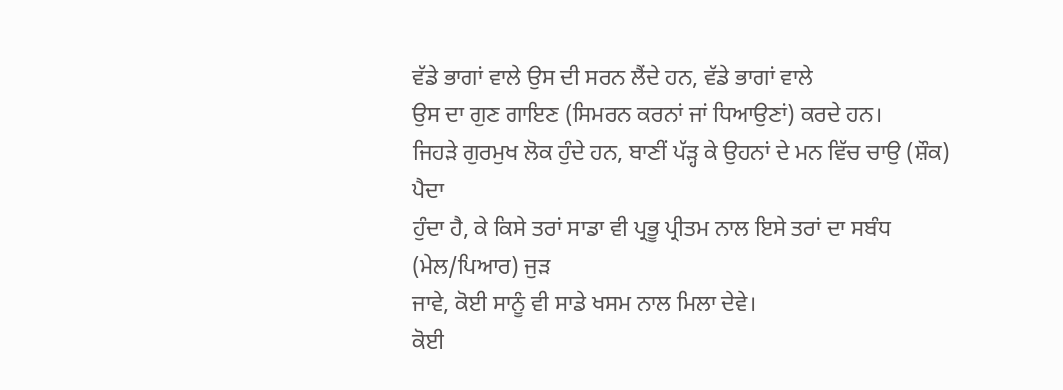ਵੱਡੇ ਭਾਗਾਂ ਵਾਲੇ ਉਸ ਦੀ ਸਰਨ ਲੈਂਦੇ ਹਨ, ਵੱਡੇ ਭਾਗਾਂ ਵਾਲੇ
ਉਸ ਦਾ ਗੁਣ ਗਾਇਣ (ਸਿਮਰਨ ਕਰਨਾਂ ਜਾਂ ਧਿਆਉਣਾਂ) ਕਰਦੇ ਹਨ।
ਜਿਹੜੇ ਗੁਰਮੁਖ ਲੋਕ ਹੁੰਦੇ ਹਨ, ਬਾਣੀਂ ਪੱੜ੍ਹ ਕੇ ਉਹਨਾਂ ਦੇ ਮਨ ਵਿੱਚ ਚਾਉ (ਸ਼ੌਕ) ਪੈਦਾ
ਹੁੰਦਾ ਹੈ, ਕੇ ਕਿਸੇ ਤਰਾਂ ਸਾਡਾ ਵੀ ਪ੍ਰਭੂ ਪ੍ਰੀਤਮ ਨਾਲ ਇਸੇ ਤਰਾਂ ਦਾ ਸਬੰਧ (ਮੇਲ/ਪਿਆਰ) ਜੁੜ
ਜਾਵੇ, ਕੋਈ ਸਾਨੂੰ ਵੀ ਸਾਡੇ ਖਸਮ ਨਾਲ ਮਿਲਾ ਦੇਵੇ।
ਕੋਈ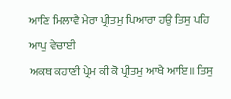ਆਣਿ ਮਿਲਾਵੈ ਮੇਰਾ ਪ੍ਰੀਤਮੁ ਪਿਆਰਾ ਹਉ ਤਿਸੁ ਪਹਿ ਆਪੁ ਵੇਚਾਈ
ਅਕਥ ਕਹਾਣੀ ਪ੍ਰੇਮ ਕੀ ਕੋ ਪ੍ਰੀਤਮੁ ਆਖੈ ਆਇ॥ ਤਿਸੁ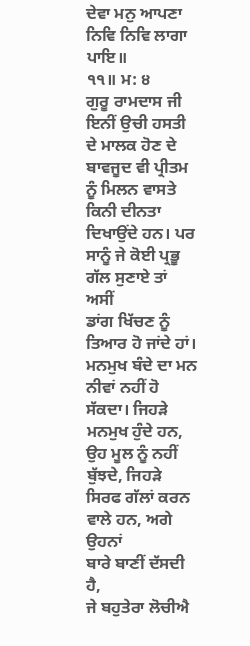ਦੇਵਾ ਮਨੁ ਆਪਣਾ ਨਿਵਿ ਨਿਵਿ ਲਾਗਾ ਪਾਇ॥
੧੧॥ ਮ: ੪
ਗੁਰੂ ਰਾਮਦਾਸ ਜੀ ਇਨੀਂ ਉਚੀ ਹਸਤੀ ਦੇ ਮਾਲਕ ਹੋਣ ਦੇ ਬਾਵਜੂਦ ਵੀ ਪ੍ਰੀਤਮ
ਨੂੰ ਮਿਲਨ ਵਾਸਤੇ ਕਿਨੀ ਦੀਨਤਾ ਦਿਖਾਉਂਦੇ ਹਨ। ਪਰ ਸਾਨੂੰ ਜੇ ਕੋਈ ਪ੍ਰਭੂ ਗੱਲ ਸੁਣਾਏ ਤਾਂ ਅਸੀਂ
ਡਾਂਗ ਖਿੱਚਣ ਨੂੰ ਤਿਆਰ ਹੋ ਜਾਂਦੇ ਹਾਂ। ਮਨਮੁਖ ਬੰਦੇ ਦਾ ਮਨ ਨੀਵਾਂ ਨਹੀਂ ਹੋ ਸੱਕਦਾ। ਜਿਹੜੇ
ਮਨਮੁਖ ਹੁੰਦੇ ਹਨ, ਉਹ ਮੂਲ ਨੂੰ ਨਹੀਂ ਬੁੱਝਦੇ, ਜਿਹੜੇ ਸਿਰਫ ਗੱਲਾਂ ਕਰਨ ਵਾਲੇ ਹਨ, ਅਗੇ ਉਹਨਾਂ
ਬਾਰੇ ਬਾਣੀਂ ਦੱਸਦੀ ਹੈ,
ਜੇ ਬਹੁਤੇਰਾ ਲੋਚੀਐ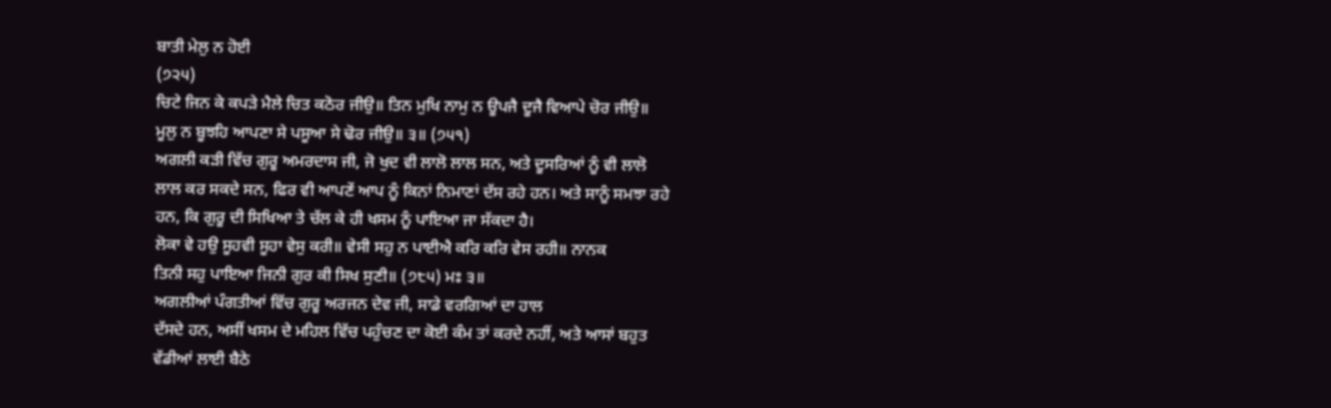ਬਾਤੀ ਮੇਲੁ ਨ ਹੋਈ
(੭੨੫)
ਚਿਟੇ ਜਿਨ ਕੇ ਕਪੜੇ ਮੈਲੇ ਚਿਤ ਕਠੋਰ ਜੀਉ॥ ਤਿਨ ਮੁਖਿ ਨਾਮੁ ਨ ਊਪਜੈ ਦੂਜੈ ਵਿਆਪੇ ਚੋਰ ਜੀਉ॥
ਮੂਲੁ ਨ ਬੂਝਹਿ ਆਪਣਾ ਸੇ ਪਸੂਆ ਸੇ ਢੋਰ ਜੀਉ॥ ੩॥ (੭੫੧)
ਅਗਲੀ ਕੜੀ ਵਿੱਚ ਗੁਰੂ ਅਮਰਦਾਸ ਜੀ, ਜੋ ਖੁਦ ਵੀ ਲਾਲੋ ਲਾਲ ਸਨ, ਅਤੇ ਦੂਸਰਿਆਂ ਨੂੰ ਵੀ ਲਾਲੋ
ਲਾਲ ਕਰ ਸਕਦੇ ਸਨ, ਫਿਰ ਵੀ ਆਪਣੇਂ ਆਪ ਨੂੰ ਕਿਨਾਂ ਨਿਮਾਣਾਂ ਦੱਸ ਰਹੇ ਹਨ। ਅਤੇ ਸਾਨੂੰ ਸਮਝਾ ਰਹੇ
ਹਨ, ਕਿ ਗੁਰੂ ਦੀ ਸਿਖਿਆ ਤੇ ਚੱਲ ਕੇ ਹੀ ਖਸਮ ਨੂੰ ਪਾਇਆ ਜਾ ਸੱਕਦਾ ਹੈ।
ਲੋਕਾ ਵੇ ਹਉ ਸੂਹਵੀ ਸੂਹਾ ਵੇਸੁ ਕਰੀ॥ ਵੇਸੀ ਸਹੁ ਨ ਪਾਈਐ ਕਰਿ ਕਰਿ ਵੇਸ ਰਹੀ॥ ਨਾਨਕ
ਤਿਨੀ ਸਹੁ ਪਾਇਆ ਜਿਨੀ ਗੁਰ ਕੀ ਸਿਖ ਸੁਣੀ॥ (੭੮੫) ਮਃ ੩॥
ਅਗਲੀਆਂ ਪੰਗਤੀਆਂ ਵਿੱਚ ਗੁਰੂ ਅਰਜਨ ਦੇਵ ਜੀ, ਸਾਡੇ ਵਰਗਿਆਂ ਦਾ ਹਾਲ
ਦੱਸਦੇ ਹਨ, ਅਸੀਂ ਖਸਮ ਦੇ ਮਹਿਲ ਵਿੱਚ ਪਹੁੰਚਣ ਦਾ ਕੋਈ ਕੰਮ ਤਾਂ ਕਰਦੇ ਨਹੀਂ, ਅਤੇ ਆਸਾਂ ਬਹੁਤ
ਵੱਡੀਆਂ ਲਾਈ ਬੈਠੇ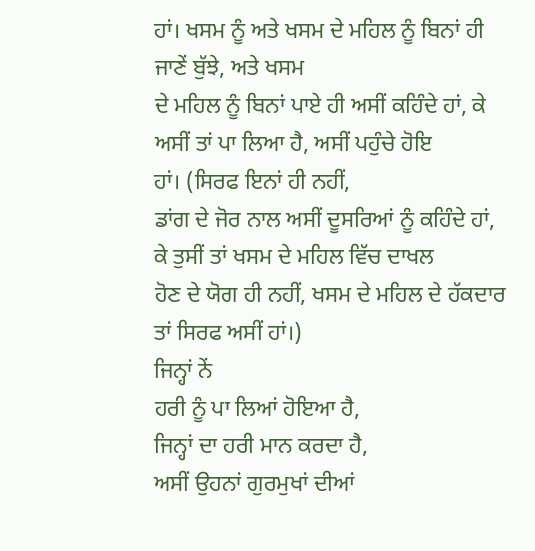ਹਾਂ। ਖਸਮ ਨੂੰ ਅਤੇ ਖਸਮ ਦੇ ਮਹਿਲ ਨੂੰ ਬਿਨਾਂ ਹੀ ਜਾਣੇਂ ਬੁੱਝੇ, ਅਤੇ ਖਸਮ
ਦੇ ਮਹਿਲ ਨੂੰ ਬਿਨਾਂ ਪਾਏ ਹੀ ਅਸੀਂ ਕਹਿੰਦੇ ਹਾਂ, ਕੇ ਅਸੀਂ ਤਾਂ ਪਾ ਲਿਆ ਹੈ, ਅਸੀਂ ਪਹੁੰਚੇ ਹੋਇ
ਹਾਂ। (ਸਿਰਫ ਇਨਾਂ ਹੀ ਨਹੀਂ,
ਡਾਂਗ ਦੇ ਜੋਰ ਨਾਲ ਅਸੀਂ ਦੂਸਰਿਆਂ ਨੂੰ ਕਹਿੰਦੇ ਹਾਂ, ਕੇ ਤੁਸੀਂ ਤਾਂ ਖਸਮ ਦੇ ਮਹਿਲ ਵਿੱਚ ਦਾਖਲ
ਹੋਣ ਦੇ ਯੋਗ ਹੀ ਨਹੀਂ, ਖਸਮ ਦੇ ਮਹਿਲ ਦੇ ਹੱਕਦਾਰ ਤਾਂ ਸਿਰਫ ਅਸੀਂ ਹਾਂ।)
ਜਿਨ੍ਹਾਂ ਨੇਂ
ਹਰੀ ਨੂੰ ਪਾ ਲਿਆਂ ਹੋਇਆ ਹੈ,
ਜਿਨ੍ਹਾਂ ਦਾ ਹਰੀ ਮਾਨ ਕਰਦਾ ਹੈ,
ਅਸੀਂ ਉਹਨਾਂ ਗੁਰਮੁਖਾਂ ਦੀਆਂ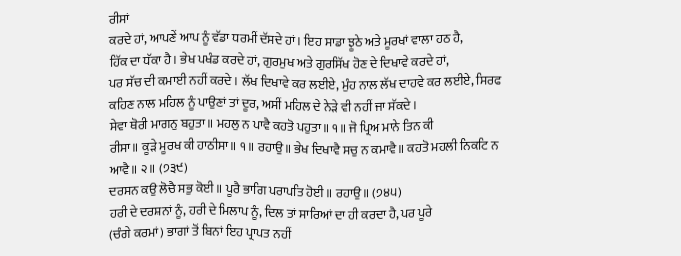ਰੀਸਾਂ
ਕਰਦੇ ਹਾਂ, ਆਪਣੇਂ ਆਪ ਨੂੰ ਵੱਡਾ ਧਰਮੀਂ ਦੱਸਦੇ ਹਾਂ। ਇਹ ਸਾਡਾ ਝੂਠੇ ਅਤੇ ਮੂਰਖਾਂ ਵਾਲਾ ਹਠ ਹੈ,
ਹਿੱਕ ਦਾ ਧੱਕਾ ਹੈ। ਭੇਖ ਪਖੰਡ ਕਰਦੇ ਹਾਂ, ਗੁਰਮੁਖ ਅਤੇ ਗੁਰਸਿੱਖ ਹੋਣ ਦੇ ਦਿਖਾਵੇ ਕਰਦੇ ਹਾਂ,
ਪਰ ਸੱਚ ਦੀ ਕਮਾਈ ਨਹੀਂ ਕਰਦੇ। ਲੱਖ ਦਿਖਾਵੇ ਕਰ ਲਈਏ, ਮੁੰਹ ਨਾਲ ਲੱਖ ਦਾਹਵੇ ਕਰ ਲਈਏ, ਸਿਰਫ
ਕਹਿਣ ਨਾਲ ਮਹਿਲ ਨੂੰ ਪਾਉਣਾਂ ਤਾਂ ਦੂਰ, ਅਸੀਂ ਮਹਿਲ ਦੇ ਨੇੜੇ ਵੀ ਨਹੀਂ ਜਾ ਸੱਕਦੇ।
ਸੇਵਾ ਥੋਰੀ ਮਾਗਨੁ ਬਹੁਤਾ॥ ਮਹਲੁ ਨ ਪਾਵੈ ਕਹਤੋ ਪਹੁਤਾ॥ ੧॥ ਜੋ ਪ੍ਰਿਅ ਮਾਨੇ ਤਿਨ ਕੀ
ਰੀਸਾ॥ ਕੂੜੇ ਮੂਰਖ ਕੀ ਹਾਠੀਸਾ॥ ੧॥ ਰਹਾਉ॥ ਭੇਖ ਦਿਖਾਵੈ ਸਚੁ ਨ ਕਮਾਵੈ॥ ਕਹਤੋ ਮਹਲੀ ਨਿਕਟਿ ਨ
ਆਵੈ॥ ੨॥ (੭੩੯)
ਦਰਸਨ ਕਉ ਲੋਚੈ ਸਭੁ ਕੋਈ॥ ਪੂਰੈ ਭਾਗਿ ਪਰਾਪਤਿ ਹੋਈ॥ ਰਹਾਉ॥ (੭੪੫)
ਹਰੀ ਦੇ ਦਰਸ਼ਨਾਂ ਨੂੰ, ਹਰੀ ਦੇ ਮਿਲਾਪ ਨੂੰ, ਦਿਲ ਤਾਂ ਸਾਰਿਆਂ ਦਾ ਹੀ ਕਰਦਾ ਹੈ, ਪਰ ਪੂਰੇ
(ਚੰਗੇ ਕਰਮਾਂ) ਭਾਗਾਂ ਤੋਂ ਬਿਨਾਂ ਇਹ ਪ੍ਰਾਪਤ ਨਹੀਂ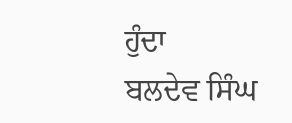ਹੁੰਦਾ
ਬਲਦੇਵ ਸਿੰਘ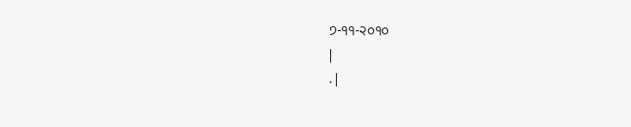੭-੧੧-੨੦੧੦
|
. |